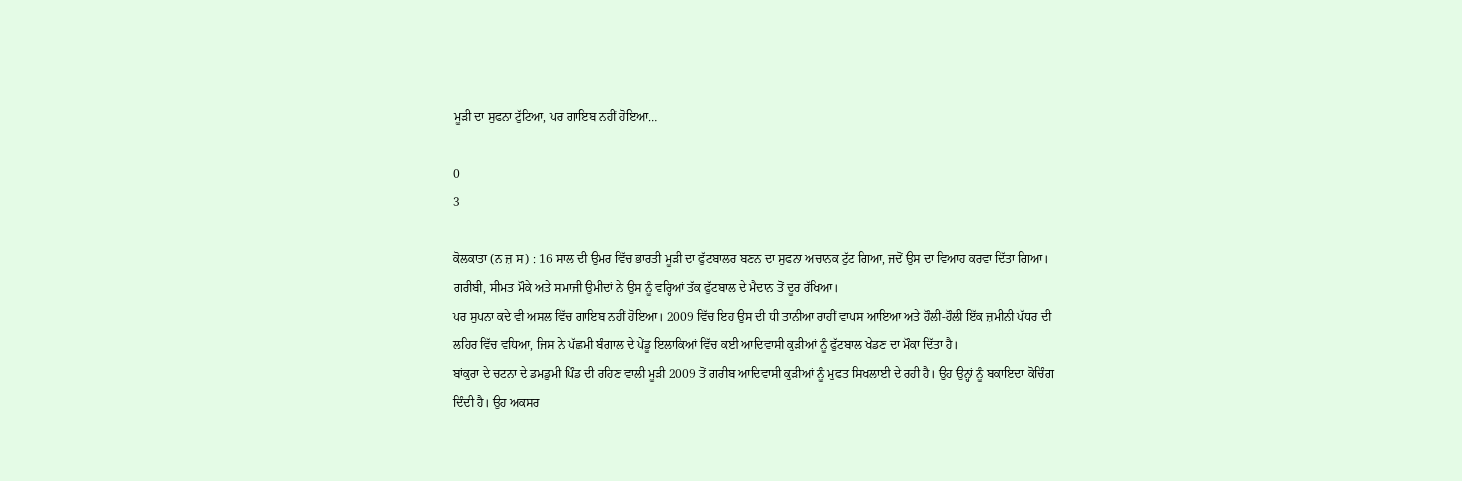ਮੂੜੀ ਦਾ ਸੁਫਨਾ ਟੁੱਟਿਆ, ਪਰ ਗਾਇਬ ਨਹੀਂ ਹੋਇਆ…

0
3

ਕੋਲਕਾਤਾ (ਨ ਜ਼ ਸ) : 16 ਸਾਲ ਦੀ ਉਮਰ ਵਿੱਚ ਭਾਰਤੀ ਮੂੜੀ ਦਾ ਫੁੱਟਬਾਲਰ ਬਣਨ ਦਾ ਸੁਫਨਾ ਅਚਾਨਕ ਟੁੱਟ ਗਿਆ, ਜਦੋਂ ਉਸ ਦਾ ਵਿਆਹ ਕਰਵਾ ਦਿੱਤਾ ਗਿਆ। ਗਰੀਬੀ, ਸੀਮਤ ਮੌਕੇ ਅਤੇ ਸਮਾਜੀ ਉਮੀਦਾਂ ਨੇ ਉਸ ਨੂੰ ਵਰ੍ਹਿਆਂ ਤੱਕ ਫੁੱਟਬਾਲ ਦੇ ਮੈਦਾਨ ਤੋਂ ਦੂਰ ਰੱਖਿਆ।
ਪਰ ਸੁਪਨਾ ਕਦੇ ਵੀ ਅਸਲ ਵਿੱਚ ਗਾਇਬ ਨਹੀਂ ਹੋਇਆ। 2009 ਵਿੱਚ ਇਹ ਉਸ ਦੀ ਧੀ ਤਾਨੀਆ ਰਾਹੀਂ ਵਾਪਸ ਆਇਆ ਅਤੇ ਹੌਲੀ-ਹੌਲੀ ਇੱਕ ਜ਼ਮੀਨੀ ਪੱਧਰ ਦੀ ਲਹਿਰ ਵਿੱਚ ਵਧਿਆ, ਜਿਸ ਨੇ ਪੱਛਮੀ ਬੰਗਾਲ ਦੇ ਪੇਂਡੂ ਇਲਾਕਿਆਂ ਵਿੱਚ ਕਈ ਆਦਿਵਾਸੀ ਕੁੜੀਆਂ ਨੂੰ ਫੁੱਟਬਾਲ ਖੇਡਣ ਦਾ ਮੌਕਾ ਦਿੱਤਾ ਹੈ।
ਬਾਂਕੁਰਾ ਦੇ ਚਟਨਾ ਦੇ ਡਮਡੁਮੀ ਪਿੰਡ ਦੀ ਰਹਿਣ ਵਾਲੀ ਮੂੜੀ 2009 ਤੋਂ ਗਰੀਬ ਆਦਿਵਾਸੀ ਕੁੜੀਆਂ ਨੂੰ ਮੁਫਤ ਸਿਖਲਾਈ ਦੇ ਰਹੀ ਹੈ। ਉਹ ਉਨ੍ਹਾਂ ਨੂੰ ਬਕਾਇਦਾ ਕੋਚਿੰਗ ਦਿੰਦੀ ਹੈ। ਉਹ ਅਕਸਰ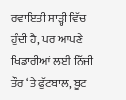ਰਵਾਇਤੀ ਸਾੜ੍ਹੀ ਵਿੱਚ ਹੁੰਦੀ ਹੈ, ਪਰ ਆਪਣੇ ਖਿਡਾਰੀਆਂ ਲਈ ਨਿੱਜੀ ਤੌਰ ‘ਤੇ ਫੁੱਟਬਾਲ, ਬੂਟ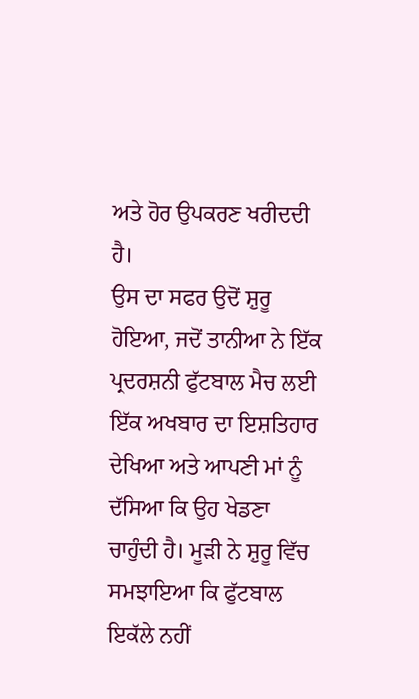ਅਤੇ ਹੋਰ ਉਪਕਰਣ ਖਰੀਦਦੀ ਹੈ।
ਉਸ ਦਾ ਸਫਰ ਉਦੋਂ ਸ਼ੁਰੂ ਹੋਇਆ, ਜਦੋਂ ਤਾਨੀਆ ਨੇ ਇੱਕ ਪ੍ਰਦਰਸ਼ਨੀ ਫੁੱਟਬਾਲ ਮੈਚ ਲਈ ਇੱਕ ਅਖਬਾਰ ਦਾ ਇਸ਼ਤਿਹਾਰ ਦੇਖਿਆ ਅਤੇ ਆਪਣੀ ਮਾਂ ਨੂੰ ਦੱਸਿਆ ਕਿ ਉਹ ਖੇਡਣਾ ਚਾਹੁੰਦੀ ਹੈ। ਮੂੜੀ ਨੇ ਸ਼ੁਰੂ ਵਿੱਚ ਸਮਝਾਇਆ ਕਿ ਫੁੱਟਬਾਲ ਇਕੱਲੇ ਨਹੀਂ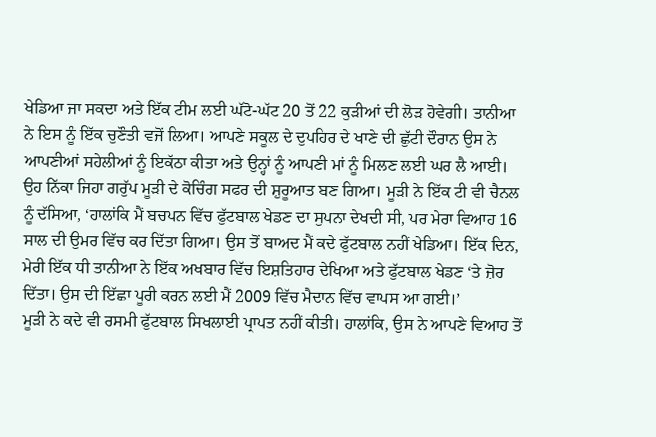ਖੇਡਿਆ ਜਾ ਸਕਦਾ ਅਤੇ ਇੱਕ ਟੀਮ ਲਈ ਘੱਟੋ-ਘੱਟ 20 ਤੋਂ 22 ਕੁੜੀਆਂ ਦੀ ਲੋੜ ਹੋਵੇਗੀ। ਤਾਨੀਆ ਨੇ ਇਸ ਨੂੰ ਇੱਕ ਚੁਣੌਤੀ ਵਜੋਂ ਲਿਆ। ਆਪਣੇ ਸਕੂਲ ਦੇ ਦੁਪਹਿਰ ਦੇ ਖਾਣੇ ਦੀ ਛੁੱਟੀ ਦੌਰਾਨ ਉਸ ਨੇ ਆਪਣੀਆਂ ਸਹੇਲੀਆਂ ਨੂੰ ਇਕੱਠਾ ਕੀਤਾ ਅਤੇ ਉਨ੍ਹਾਂ ਨੂੰ ਆਪਣੀ ਮਾਂ ਨੂੰ ਮਿਲਣ ਲਈ ਘਰ ਲੈ ਆਈ। ਉਹ ਨਿੱਕਾ ਜਿਹਾ ਗਰੁੱਪ ਮੂੜੀ ਦੇ ਕੋਚਿੰਗ ਸਫਰ ਦੀ ਸ਼ੁਰੂਆਤ ਬਣ ਗਿਆ। ਮੂੜੀ ਨੇ ਇੱਕ ਟੀ ਵੀ ਚੈਨਲ ਨੂੰ ਦੱਸਿਆ, ‘ਹਾਲਾਂਕਿ ਮੈਂ ਬਚਪਨ ਵਿੱਚ ਫੁੱਟਬਾਲ ਖੇਡਣ ਦਾ ਸੁਪਨਾ ਦੇਖਦੀ ਸੀ, ਪਰ ਮੇਰਾ ਵਿਆਹ 16 ਸਾਲ ਦੀ ਉਮਰ ਵਿੱਚ ਕਰ ਦਿੱਤਾ ਗਿਆ। ਉਸ ਤੋਂ ਬਾਅਦ ਮੈਂ ਕਦੇ ਫੁੱਟਬਾਲ ਨਹੀਂ ਖੇਡਿਆ। ਇੱਕ ਦਿਨ, ਮੇਰੀ ਇੱਕ ਧੀ ਤਾਨੀਆ ਨੇ ਇੱਕ ਅਖਬਾਰ ਵਿੱਚ ਇਸ਼ਤਿਹਾਰ ਦੇਖਿਆ ਅਤੇ ਫੁੱਟਬਾਲ ਖੇਡਣ ‘ਤੇ ਜ਼ੋਰ ਦਿੱਤਾ। ਉਸ ਦੀ ਇੱਛਾ ਪੂਰੀ ਕਰਨ ਲਈ ਮੈਂ 2009 ਵਿੱਚ ਮੈਦਾਨ ਵਿੱਚ ਵਾਪਸ ਆ ਗਈ।’
ਮੂੜੀ ਨੇ ਕਦੇ ਵੀ ਰਸਮੀ ਫੁੱਟਬਾਲ ਸਿਖਲਾਈ ਪ੍ਰਾਪਤ ਨਹੀਂ ਕੀਤੀ। ਹਾਲਾਂਕਿ, ਉਸ ਨੇ ਆਪਣੇ ਵਿਆਹ ਤੋਂ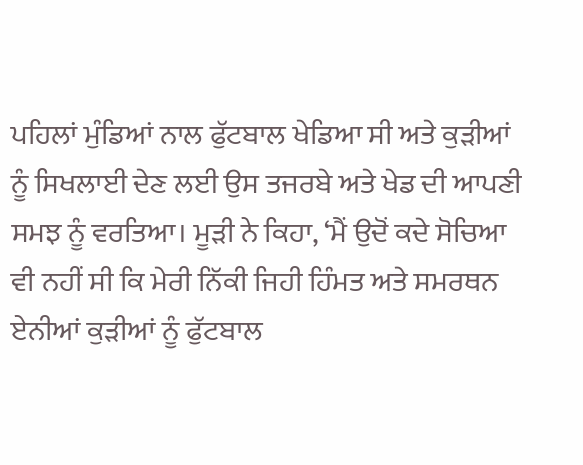ਪਹਿਲਾਂ ਮੁੰਡਿਆਂ ਨਾਲ ਫੁੱਟਬਾਲ ਖੇਡਿਆ ਸੀ ਅਤੇ ਕੁੜੀਆਂ ਨੂੰ ਸਿਖਲਾਈ ਦੇਣ ਲਈ ਉਸ ਤਜਰਬੇ ਅਤੇ ਖੇਡ ਦੀ ਆਪਣੀ ਸਮਝ ਨੂੰ ਵਰਤਿਆ। ਮੂੜੀ ਨੇ ਕਿਹਾ, ‘ਮੈਂ ਉਦੋਂ ਕਦੇ ਸੋਚਿਆ ਵੀ ਨਹੀਂ ਸੀ ਕਿ ਮੇਰੀ ਨਿੱਕੀ ਜਿਹੀ ਹਿੰਮਤ ਅਤੇ ਸਮਰਥਨ ਏਨੀਆਂ ਕੁੜੀਆਂ ਨੂੰ ਫੁੱਟਬਾਲ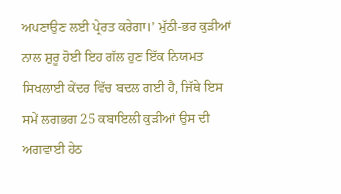ਅਪਣਾਉਣ ਲਈ ਪ੍ਰੇਰਤ ਕਰੇਗਾ।’ ਮੁੱਠੀ-ਭਰ ਕੁੜੀਆਂ ਨਾਲ ਸ਼ੁਰੂ ਹੋਈ ਇਹ ਗੱਲ ਹੁਣ ਇੱਕ ਨਿਯਮਤ ਸਿਖਲਾਈ ਕੇਂਦਰ ਵਿੱਚ ਬਦਲ ਗਈ ਹੈ, ਜਿੱਥੇ ਇਸ ਸਮੇਂ ਲਗਭਗ 25 ਕਬਾਇਲੀ ਕੁੜੀਆਂ ਉਸ ਦੀ ਅਗਵਾਈ ਹੇਠ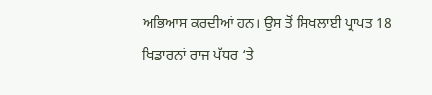ਅਭਿਆਸ ਕਰਦੀਆਂ ਹਨ। ਉਸ ਤੋਂ ਸਿਖਲਾਈ ਪ੍ਰਾਪਤ 18 ਖਿਡਾਰਨਾਂ ਰਾਜ ਪੱਧਰ ‘ਤੇ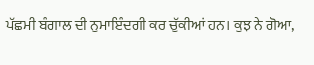ਪੱਛਮੀ ਬੰਗਾਲ ਦੀ ਨੁਮਾਇੰਦਗੀ ਕਰ ਚੁੱਕੀਆਂ ਹਨ। ਕੁਝ ਨੇ ਗੋਆ,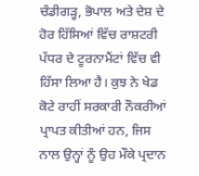ਚੰਡੀਗੜ੍ਹ, ਭੋਪਾਲ ਅਤੇ ਦੇਸ਼ ਦੇ ਹੋਰ ਹਿੱਸਿਆਂ ਵਿੱਚ ਰਾਸ਼ਟਰੀ ਪੱਧਰ ਦੇ ਟੂਰਨਾਮੈਂਟਾਂ ਵਿੱਚ ਵੀ ਹਿੱਸਾ ਲਿਆ ਹੈ। ਕੁਝ ਨੇ ਖੇਡ ਕੋਟੇ ਰਾਹੀਂ ਸਰਕਾਰੀ ਨੌਕਰੀਆਂ ਪ੍ਰਾਪਤ ਕੀਤੀਆਂ ਹਨ, ਜਿਸ ਨਾਲ ਉਨ੍ਹਾਂ ਨੂੰ ਉਹ ਮੌਕੇ ਪ੍ਰਦਾਨ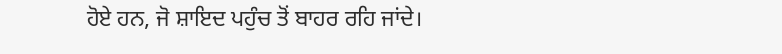ਹੋਏ ਹਨ, ਜੋ ਸ਼ਾਇਦ ਪਹੁੰਚ ਤੋਂ ਬਾਹਰ ਰਹਿ ਜਾਂਦੇ।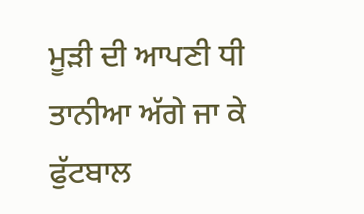ਮੂੜੀ ਦੀ ਆਪਣੀ ਧੀ ਤਾਨੀਆ ਅੱਗੇ ਜਾ ਕੇ ਫੁੱਟਬਾਲ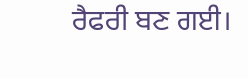ਰੈਫਰੀ ਬਣ ਗਈ।